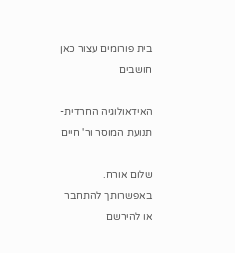בית פורומים עצור כאן חושבים

האידאולוגיה החרדית- תנועת המוסר ור' חיים

שלום אורח. באפשרותך להתחבר או להירשם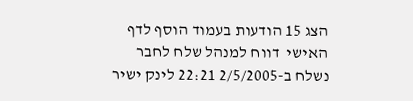הצג 15 הודעות בעמוד הוסף לדף האישי  דווח למנהל שלח לחבר
נשלח ב-2/5/2005 22:21 לינק ישיר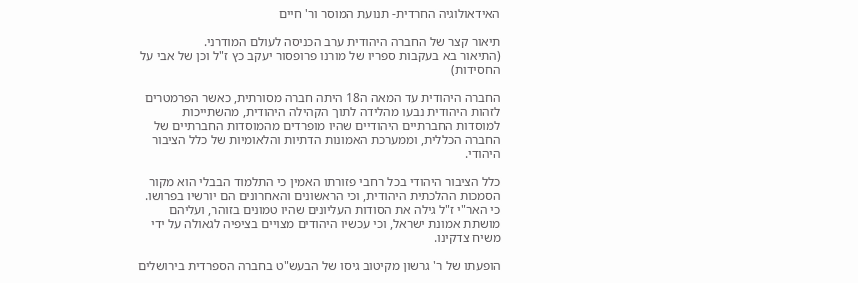האידאולוגיה החרדית- תנועת המוסר ור' חיים

תיאור קצר של החברה היהודית ערב הכניסה לעולם המודרני.
(התיאור בא בעקבות ספריו של מורנו פרופסור יעקב כץ ז"ל וכן של אבי על החסידות)

החברה היהודית עד המאה ה18 היתה חברה מסורתית, כאשר הפרמטרים לזהות היהודית נבעו מהלידה לתוך הקהילה היהודית, מהשתייכות למוסדות החברתיים היהודיים שהיו מופרדים מהמוסדות החברתיים של החברה הכללית, וממערכת האמונות הדתיות והלאומיות של כלל הציבור היהודי.

כלל הציבור היהודי בכל רחבי פזורתו האמין כי התלמוד הבבלי הוא מקור הסמכות ההלכתית היהודית, וכי הראשונים והאחרונים הם יורשיו בפרושו. כי האר"י ז"ל גילה את הסודות העליונים שהיו טמונים בזוהר, ועליהם מושתת אמונת ישראל, וכי עכשיו היהודים מצויים בציפיה לגאולה על ידי משיח צדקינו.

הופעתו של ר' גרשון מקיטוב גיסו של הבעש"ט בחברה הספרדית בירושלים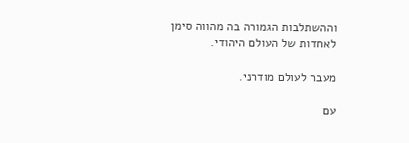וההשתלבות הגמורה בה מהווה סימן לאחדות של העולם היהודי.

מעבר לעולם מודרני.

עם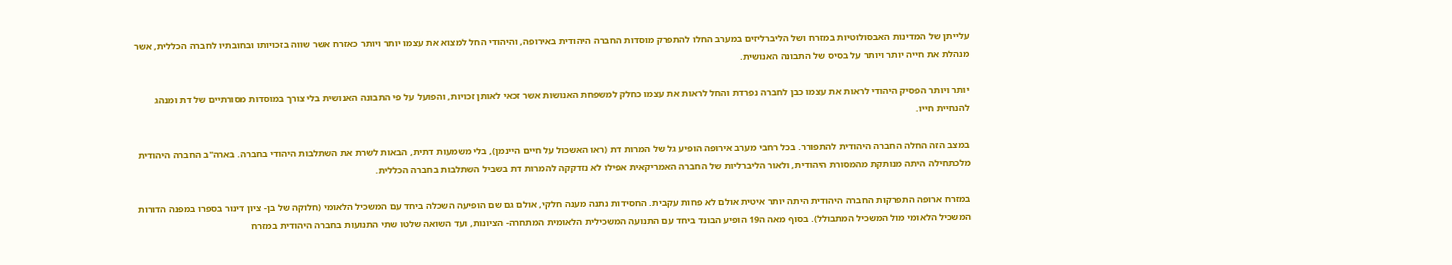עלייתן של המדינות האבסולוטיות במזרח ושל הליברליזים במערב החלו להתפרק מוסדות החברה היהודית באירופה, והיהודי החל למצוא את עצמו יותר ויותר כאזרח אשר שווה בזכויותו ובחובתיו לחברה הכללית, אשר מנהלת את חייה יותר ויותר על בסיס של התבונה האנושית.

יותר ויותר הפסיק היהודי לראות את עצמו כבן לחברה נפרדת והחל לראות את עצמו כחלק למשפחת האנושות אשר זכאי לאותן זכויות, והפועל על פי התבונה האנושית בלי צורך במוסדות מסורתיים של דת ומנהג להנחיית חייו.

במצב הזה החלה החברה היהודית להתפורר. בכל רחבי מערב אירופה הופיע גל של המרות דת (ראו האשכול על חיים היינמן), בלי משמעות דתית, הבאות לשרת את השתלבות היהודי בחברה. בארה"ב החברה היהודית מלכתחילה היתה מנותקת מהמסורת היהודית, ולאור הליברליות של החברה האמריקאית אפילו לא נזדקקה להמרות דת בשביל השתלבות בחברה הכללית.

במזרח ארופה התפרקות החברה היהודית היתה יותר איטית אולם לא פחות עקבית. החסידות נתנה מענה חלקי, אולם גם שם הופיעה השכלה ביחד עם המשכיל הלאומי (חלוקה של בן- ציון דינור בספרו במפנה הדורות המשכיל הלאומי מול המשכיל המתבולל). בסוף מאה ה19 הופיע הבונד ביחד עם התנועה המשכילית הלאומית המתחרה- הציונות, ועד השואה שלטו שתי התנועות בחברה היהודית במזרח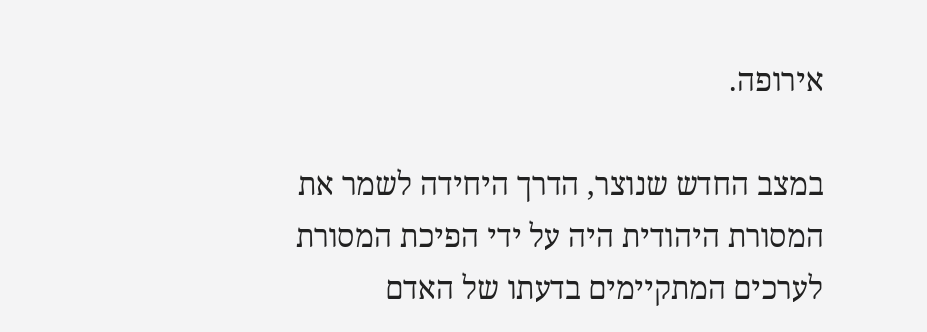אירופה.

במצב החדש שנוצר, הדרך היחידה לשמר את המסורת היהודית היה על ידי הפיכת המסורת לערכים המתקיימים בדעתו של האדם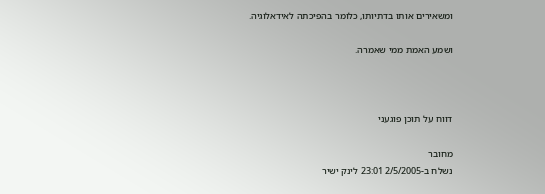ומשאירים אותו בדתיותו, כלומר בהפיכתה לאידאלוגיה.

ושמע האמת ממי שאמרה.



דווח על תוכן פוגעני

מחובר
נשלח ב-2/5/2005 23:01 לינק ישיר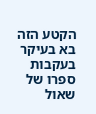הקטע הזה בא בעיקר בעקבות ספרו של שאול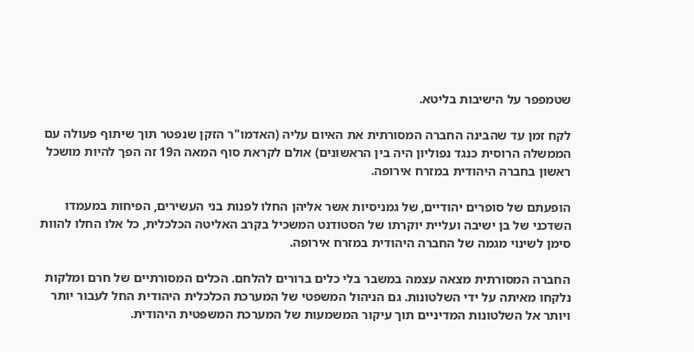שטמפפר על הישיבות בליטא.

לקח זמן עד שהבינה החברה המסורתית את האיום עליה (האדמו"ר הזקן שנפטר תוך שיתוף פעולה עם הממשלה הרוסית כנגד נפוליון היה בין הראשונים) אולם לקראת סוף המאה ה19 זה הפך להיות מושכל ראשון בחברה היהודית במזרח אירופה.

הופעתם של סופרים יהודיים, של גמניסיות אשר אליהן החלו לפנות בני העשירים, הפיחות במעמדו השדכני של בן ישיבה ועליית יוקרתו של הסטודנט המשכיל בקרב האליטה הכלכלית, כל אלו החלו להוות סימן לשינוי מגמה של החברה היהודית במזרח אירופה.

החברה המסורתית מצאה עצמה במשבר בלי כלים ברורים להלחם. הכלים המסורתיים של חרם ומלקות נלקחו מאיתה על ידי השלטונות. גם הניהול המשפטי של המערכת הכלכלית היהודית החל לעבור יותר ויותר אל השלטונות המדיניים תוך עיקור המשמעות של המערכת המשפטית היהודית.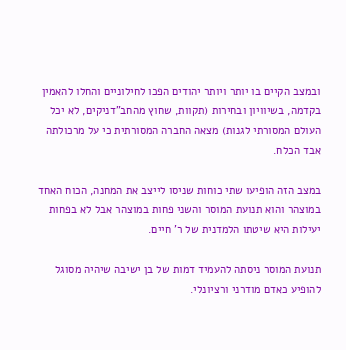ובמצב הקיים בו יותר ויותר יהודים הפכו לחילוניים והחלו להאמין בקדמה, בשיוויון ובחירות (תקוות, שחוץ מהחב"דניקים, לא יכל העולם המסורתי לגנות) מצאה החברה המסורתית כי על מרכולתה אבד הכלח.

במצב הזה הופיעו שתי כוחות שניסו לייצב את המחנה, הכוח האחד במוצהר והוא תנועת המוסר והשני פחות במוצהר אבל לא בפחות יעילות היא שיטתו הלמדנית של ר' חיים.

תנועת המוסר ניסתה להעמיד דמות של בן ישיבה שיהיה מסוגל להופיע כאדם מודרני ורציונלי.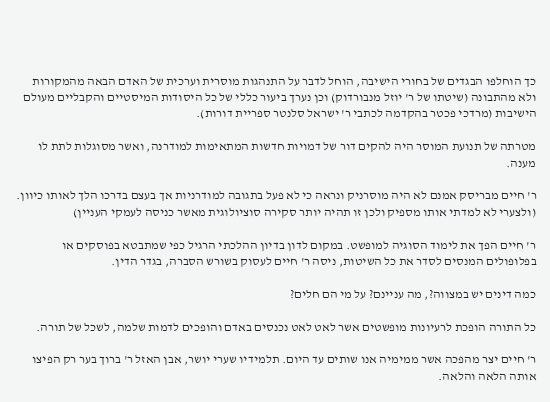כך הוחלפו הבגדים של בחורי הישיבה, הוחל לדבר על התנהגות מוסרית וערכית של האדם הבאה מהמקורות ולא מהתבונה (שיטתו של ר' יוזל מנבורדוק) וכן נערך ביעור כללי של כל היסודות המיסטיים והקבליים מעולם הישיבות (מרדכי פכטר בהקדמה לכתבי ר' ישראל סלנטר ספריית דורות).

מטרתה של תנועת המוסר היה להקים דור של דמויות חדשות המתאימות למודרנה, ואשר מסוגלות לתת לו מענה.

ר' חיים מבריסק אמנם לא היה מוסרניק ונראה כי לא פעל בתגובה למודרניות אך בעצם בדרכו הלך לאותו כיוון. (ולצערי לא למדתי אותו מספיק ולכן זו תהיה יותר סקירה סוציולוגית מאשר כניסה לעמקי העניין)

ר' חיים הפך את לימוד הסוגיה למופשט. במקום לדון בדיון ההלכתי הרגיל כפי שמתבטא בפוסקים או בפלופולים המנסים לסדר את כל השיטות, ניסה ר' חיים לעסוק בשורש הסברה, בגדר הדין.

כמה דינים יש במצווה?, מה עניינם? על מי הם חלים?

כל התורה הופכת לרעיונות מופשטים אשר לאט לאט נכנסים באדם והופכים לדמות שלמה, לשכל של תורה.

ר' חיים יצר מהפכה אשר ממימיה אנו שותים עד היום. תלמידיו שערי יושר, אבן האזל ר' ברוך בער רק הפיצו אותה הלאה והלאה.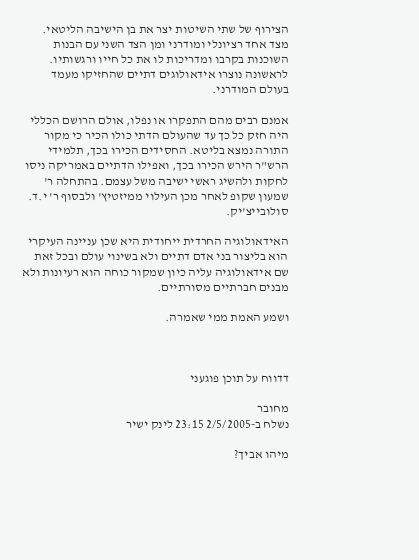הצירוף של שתי השיטות יצר את בן הישיבה הליטאי. מצד אחד רציונלי ומודרני ומן הצד השני עם הבנות השוכנות בקרבו ומדריכות לו את כל חייו ורגשותיו. לראשונה נוצרו אידאולוגים דתיים שהחזיקו מעמד בעולם המודרני.

אמנם רבים מהם התפקרו או נפלו, אולם הרושם הכללי היה חזק כל כך עד שהעולם הדתי כולו הכיר כי מקור התורה נמצא בליטא. החסידים הכירו בכך, תלמידי הרש"ר הירש הכירו בכך, ואפילו הדתיים באמריקה ניסו לחקות ולהשיג ראשי ישיבה משל עצמם. בהתחלה ר' שמעון שקופ לאחר מכן העילוי ממיזטיץ' ולבסוף ר' י.ד. סולובייצ'יק.

האידאולוגיה החרדית ייחודית היא שכן עניינה העיקרי הוא בליצור בני אדם דתיים ולא בשינוי עולם ובכל זאת שם אידאולוגיה עליה כיון שמקור כוחה הוא רעיונות ולא מבנים חברתיים מסורתיים.

ושמע האמת ממי שאמרה.



דדווח על תוכן פוגעני

מחובר
נשלח ב-2/5/2005 23:15 לינק ישיר

מיהו אביך?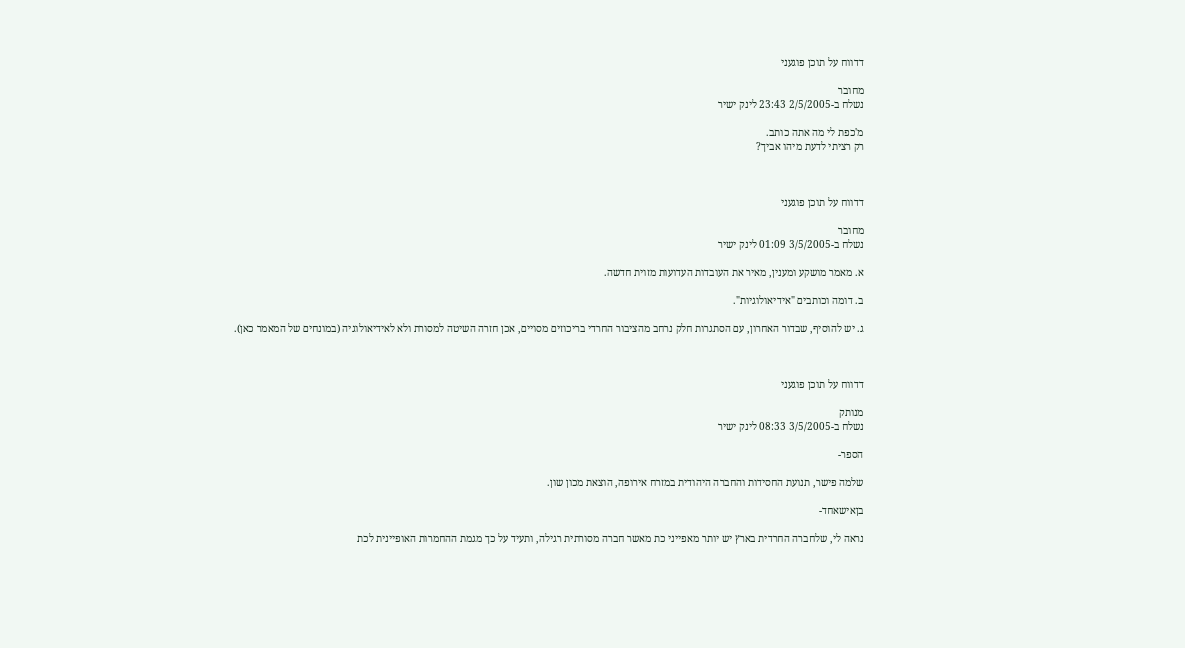דדווח על תוכן פוגעני

מחובר
נשלח ב-2/5/2005 23:43 לינק ישיר

מ'כפת לי מה אתה כותב.
רק רציתי לדעת מיהו אביך?



דדווח על תוכן פוגעני

מחובר
נשלח ב-3/5/2005 01:09 לינק ישיר

א. מאמר מושקע ומענין, מאיר את העובדות העדועות מזוית חדשה.

ב. דומה וכותבים "אידיאולוגיות".

ג. יש להוסיף, שבדור האחרון, עם הסתגרות חלק נרחב מהציבור החרדי בריכוזים מסויים, אכן חזרה השיטה למסורת ולא לאידיאולוגיה (במונחים של המאמר כאן).



דדווח על תוכן פוגעני

מנותק
נשלח ב-3/5/2005 08:33 לינק ישיר

הספר-

שלמה פישר, תנועת החסידות והחברה היהודית במזרח אירופה, הוצאת מכון שון.

בןאישאחד-

נראה לי, שלחברה החרדית בארץ יש יותר מאפייני כת מאשר חברה מסורתית רגילה, ותעיד על כך מגמת ההחמרות האופיינית לכת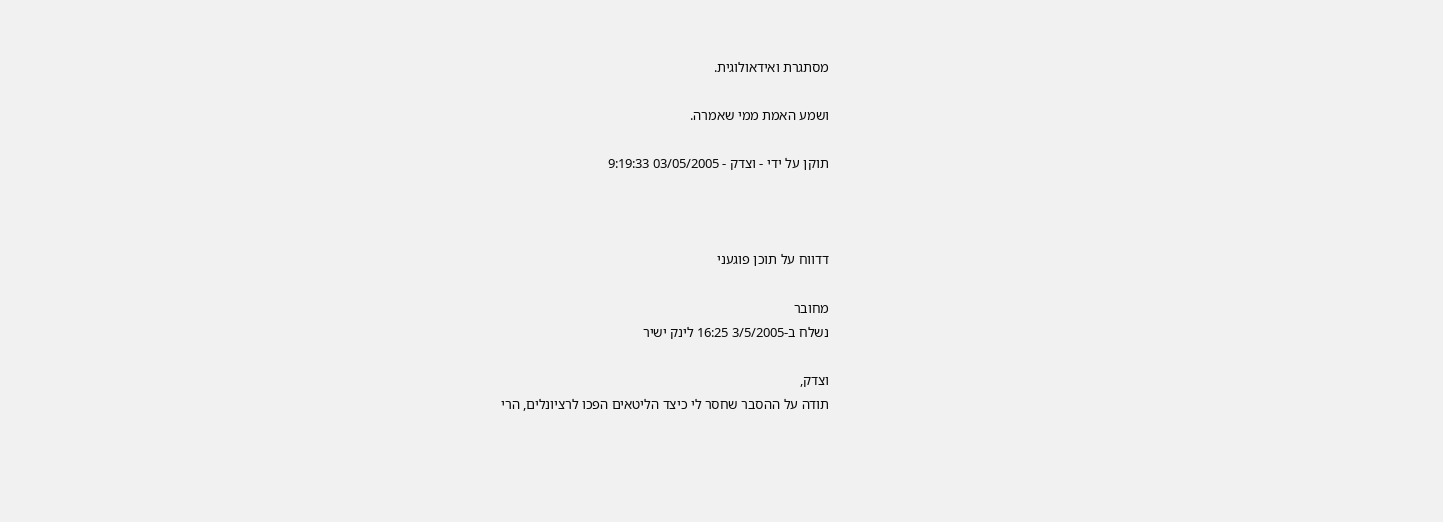מסתגרת ואידאולוגית.

ושמע האמת ממי שאמרה.

תוקן על ידי - וצדק - 03/05/2005 9:19:33



דדווח על תוכן פוגעני

מחובר
נשלח ב-3/5/2005 16:25 לינק ישיר

וצדק,
תודה על ההסבר שחסר לי כיצד הליטאים הפכו לרציונלים, הרי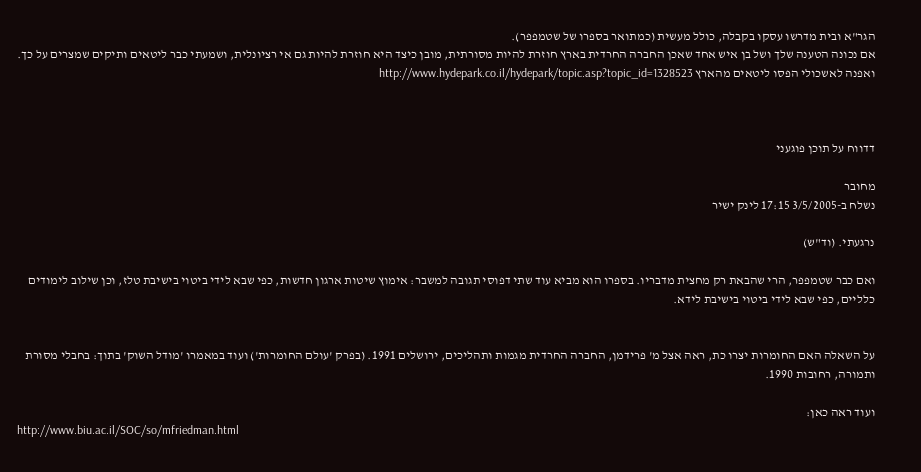הגר"א ובית מדרשו עסקו בקבלה, כולל מעשית (כמתואר בספרו של שטמפפר).
אם נכונה הטענה שלך ושל בן איש אחד שאכן החברה החרדית בארץ חוזרת להיות מסורתית, מובן כיצד היא חוזרת להיות גם אי רציונלית, ושמעתי כבר ליטאים ותיקים שמצרים על כך. ואפנה לאשכולי הפסו ליטאים מהארץ http://www.hydepark.co.il/hydepark/topic.asp?topic_id=1328523



דדווח על תוכן פוגעני

מחובר
נשלח ב-3/5/2005 17:15 לינק ישיר

נרגעתי. (וד"ש)

ואם כבר שטמפפר, הרי שהבאת רק מחצית מדבריו. בספרו הוא מביא עוד שתי דפוסי תגובה למשבר: אימוץ שיטות ארגון חדשות, כפי שבא לידי ביטוי בישיבת טלז, וכן שילוב לימודים כלליים, כפי שבא לידי ביטוי בישיבת לידא.


על השאלה האם החומרות יצרו כת, ראה אצל מ' פרידמן, החברה החרדית מגמות ותהליכים, ירושלים 1991. (בפרק 'עולם החומרות') ועוד במאמרו 'מודל השוק' בתוך: בחבלי מסורת ותמורה, רחובות 1990.

ועוד ראה כאן:
http://www.biu.ac.il/SOC/so/mfriedman.html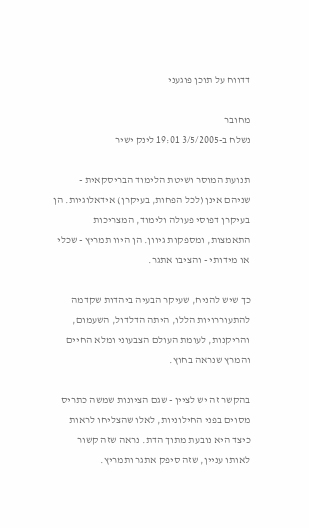דדווח על תוכן פוגעני

מחובר
נשלח ב-3/5/2005 19:01 לינק ישיר

תנועת המוסר ושיטת הלימוד הבריסקאית - שניהם אינן (לכל הפחות, בעיקרן) אידאלוגיות. הן בעיקרן דפוסי פעולה ולימוד, המצריכות התאמצות, ומספקות גיוון. הן היוו תמריץ - שכלי או מידותי - והציבו אתגר.

כך שיש להניח, שעיקר הבעיה ביהדות שקדמה להתעוררויות הללו, היתה הדלדול, השעמום, והריקנות, לעומת העולם הצבעוני ומלא החיים והמרץ שנראה בחוץ.

בהקשר זה יש לציין - שגם הציונות שמשה כתריס מסוים בפני החילוניות, לאלו שהצליחו לראות כיצד היא נובעת מתוך הדת. נראה שזה קשור לאותו עניין, שזה סיפק אתגר ותמריץ.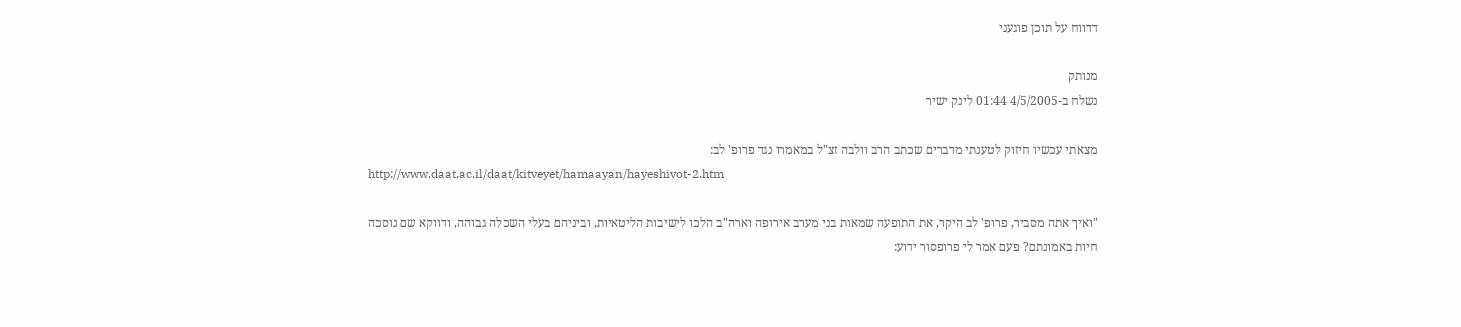דדווח על תוכן פוגעני

מנותק
נשלח ב-4/5/2005 01:44 לינק ישיר

מצאתי עכשיו חיזוק לטענתי מדברים שכתב הרב וולבה זצ"ל במאמרו נגד פרופ' לב:
http://www.daat.ac.il/daat/kitveyet/hamaayan/hayeshivot-2.htm

"ואיך אתה מסביר, פרופ' לב היקר, את התופעה שמאות בני מערב אירופה וארה"ב הלכו לישיבות הליטאיות, וביניהם בעלי השכלה גבוהה, ודווקא שם נוסכה חיות באמונתם? פעם אמר לי פרופסור ידוע: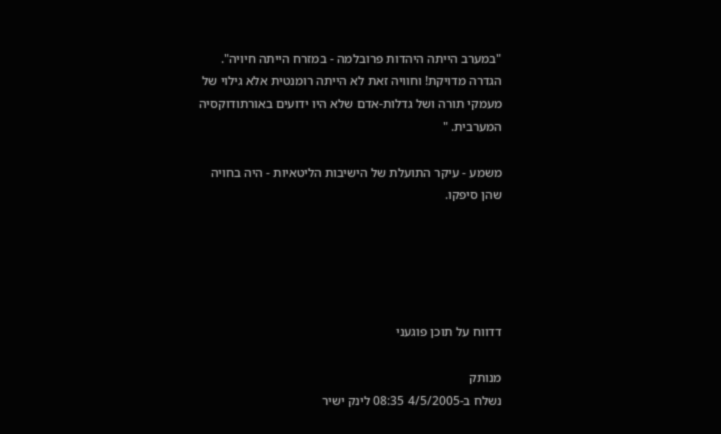"במערב הייתה היהדות פרובלמה - במזרח הייתה חיויה".
הגדרה מדויקת! וחוויה זאת לא הייתה רומנטית אלא גילוי של מעמקי תורה ושל גדלות-אדם שלא היו ידועים באורתודוקסיה המערבית. "

משמע - עיקר התועלת של הישיבות הליטאיות - היה בחויה שהן סיפקו.





דדווח על תוכן פוגעני

מנותק
נשלח ב-4/5/2005 08:35 לינק ישיר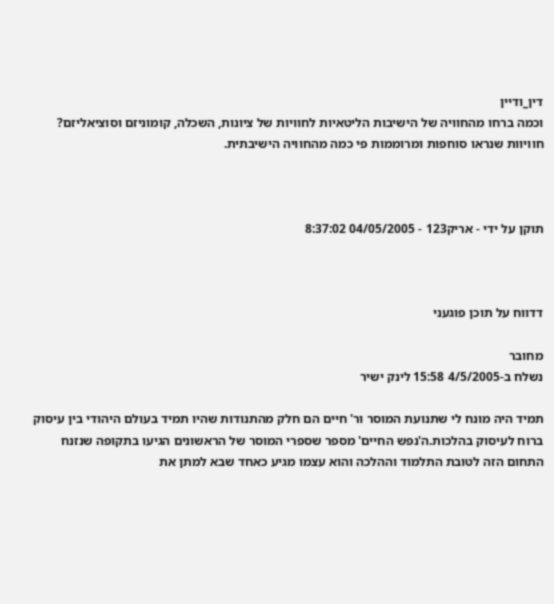דין_ודיין
וכמה ברחו מהחוויה של הישיבות הליטאיות לחוויות של ציונות, השכלה, קומוניזם וסוציאליזם? חוויוות שנראו סוחפות ומרוממות פי כמה מהחוויה הישיבתית.



תוקן על ידי - אריק123 - 04/05/2005 8:37:02



דדווח על תוכן פוגעני

מחובר
נשלח ב-4/5/2005 15:58 לינק ישיר

תמיד היה מונח לי שתנועת המוסר ור' חיים הם חלק מהתנודות שהיו תמיד בעולם היהודי בין עיסוק ברוח לעיסוק בהלכות.ה'נפש החיים' מספר שספרי המוסר של הראשונים הגיעו בתקופה שנזנח התחום הזה לטובת התלמוד וההלכה והוא עצמו מגיע כאחד שבא למתן את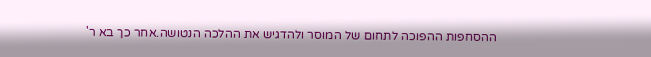ההסחפות ההפוכה לתחום של המוסר ולהדגיש את ההלכה הנטושה.אחר כך בא ר'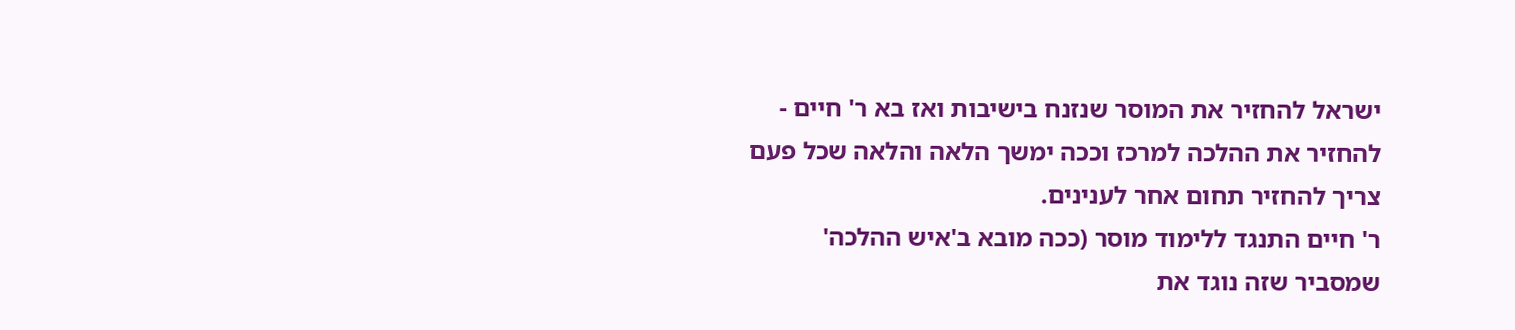ישראל להחזיר את המוסר שנזנח בישיבות ואז בא ר' חיים - להחזיר את ההלכה למרכז וככה ימשך הלאה והלאה שכל פעם צריך להחזיר תחום אחר לענינים.
ר' חיים התנגד ללימוד מוסר (ככה מובא ב'איש ההלכה' שמסביר שזה נוגד את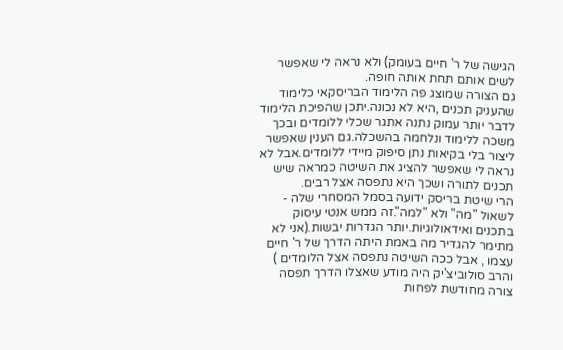הגישה של ר' חיים בעומק) ולא נראה לי שאפשר לשים אותם תחת אותה חופה.
גם הצורה שמוצג פה הלימוד הבריסקאי כלימוד שהעניק תכנים ,היא לא נכונה.יתכן שהפיכת הלימוד לדבר יותר עמוק נתנה אתגר שכלי ללומדים ובכך משכה ללימוד ונלחמה בהשכלה.גם הענין שאפשר ליצור בלי בקיאות נתן סיפוק מיידי ללומדים.אבל לא נראה לי שאפשר להציג את השיטה כמראה שיש תכנים לתורה ושכך היא נתפסה אצל רבים.
הרי שיטת בריסק ידועה בסמל המסחרי שלה - לשאול "מה" ולא "למה".זה ממש אנטי עיסוק בתכנים ואידאולוגיות.יותר הגדרות יבשות.(אני לא מתימר להגדיר מה באמת היתה הדרך של ר' חיים עצמו , אבל ככה השיטה נתפסה אצל הלומדים )
והרב סולוביצ'יק היה מודע שאצלו הדרך תפסה צורה מחודשת לפחות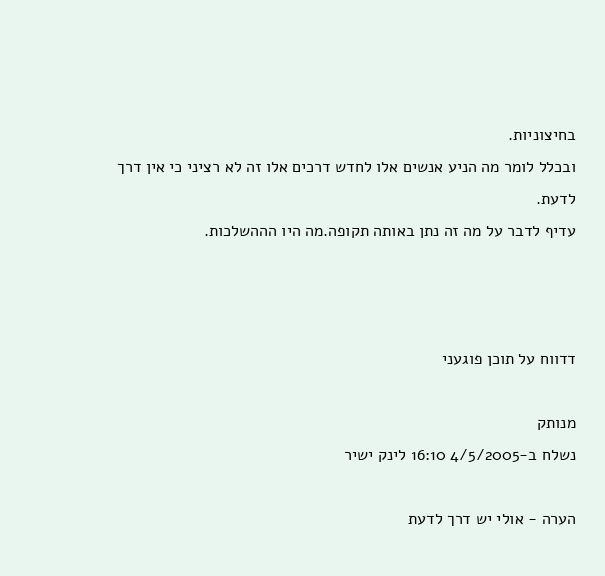בחיצוניות.
ובכלל לומר מה הניע אנשים אלו לחדש דרכים אלו זה לא רציני כי אין דרך לדעת.
עדיף לדבר על מה זה נתן באותה תקופה.מה היו הההשלכות.



דדווח על תוכן פוגעני

מנותק
נשלח ב-4/5/2005 16:10 לינק ישיר

הערה - אולי יש דרך לדעת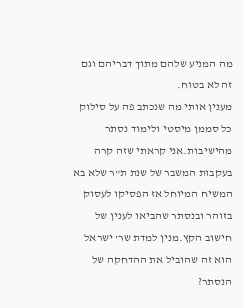מה המניע שלהם מתוך דבריהם וגם זה לא בטוח.
מענין אותי מה שנכתב פה על סילוק כל סממן מיסטי ולימוד נסתר מהישיבות.אני קראתי שזה קרה בעקבות המשבר של שנת ת"ר שלא בא המשיח המיוחל אז הפסיקו לעסוק בזוהר ובנסתר שהביאו לענין של חישוב הקץ.מנין למדת שר' ישראל הוא זה שהוביל את ההדחקה של הנסתר?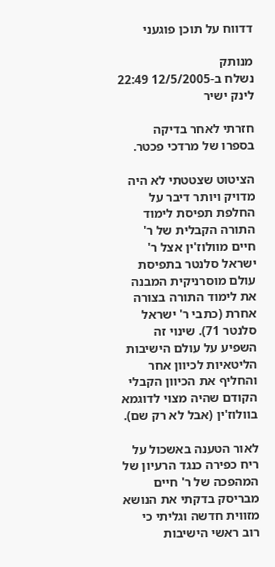דדווח על תוכן פוגעני

מנותק
נשלח ב-12/5/2005 22:49 לינק ישיר

חזרתי לאחר בדיקה בספרו של מרדכי פכטר.

הציטוט שצטטתי לא היה מדויק ויותר דיבר על החלפת תפיסת לימוד התורה הקבלית של ר' חיים מוולוז'ין אצל ר' ישראל סלנטר בתפיסת עולם מוסרניקית המבנה את לימוד התורה בצורה אחרת (כתבי ר' ישראל סלנטר 71). שינוי זה השפיע על עולם הישיבות הליטאיות לכיוון אחר והחליף את הכיוון הקבלי הקודם שהיה מצוי לדוגמא בוולוז'ין (אבל לא רק שם).

לאור הטענה באשכול על ריח כפירה כנגד הרעיון של המהפכה של ר' חיים מבריסק בדקתי את הנושא מזווית חדשה וגליתי כי רוב ראשי הישיבות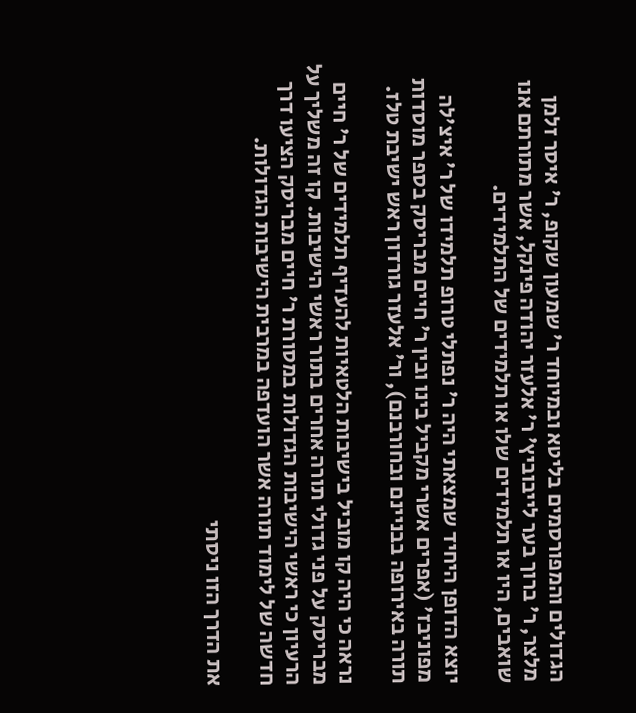הגדולים והמפורסמים בליטא ובמיוחד ר' שמעון שקופ, ר' איסר זלמן מלצר, ר' ברוך בער לייבוביץ' ר' אלעזר יהודה פינקל, אשר מתורתם אנו שואבים, היו או תלמידים שלו או תלמידים של התלמידים.

יוצא הדופן היחיד שמצאתי היה ר' נפתלי טרופ תלמידו של ר' איצ'לה מפוניבז' (אפרים אשרי מקביל בינו ובין ר' חיים מבריסק בספר מוסדות תורה באירופה בבניינם ובחורבנם), ור' אלעזר גורדון ראש ישיבת טלז.

נראה כי היה קו מוביל בישיבות הלטאיות להעדיף תלמידים של ר' חיים מבריסק על פני גדולי תורה אחרים בתור ראשי הישיבות. קו זה משליך על הרעיון כי ראשי הישיבות הגדולות במסורת ר' חיים מבריסק הציעו דרך חדשה של לימוד תורה אשר הועדפה במרבית הישיבות הגדולות.

את הדרך הזו ניסתי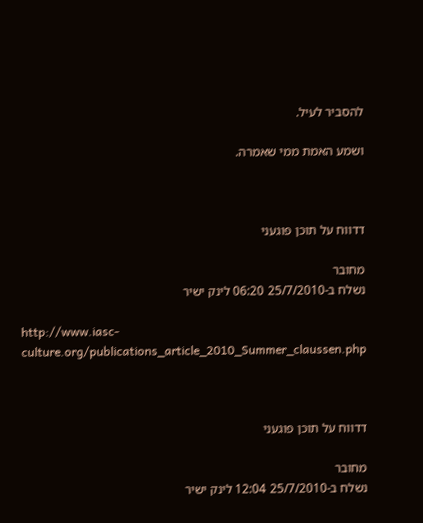להסביר לעיל.

ושמע האמת ממי שאמרה.



דדווח על תוכן פוגעני

מחובר
נשלח ב-25/7/2010 06:20 לינק ישיר

http://www.iasc-culture.org/publications_article_2010_Summer_claussen.php



דדווח על תוכן פוגעני

מחובר
נשלח ב-25/7/2010 12:04 לינק ישיר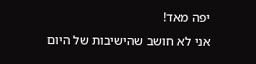יפה מאד!
אני לא חושב שהישיבות של היום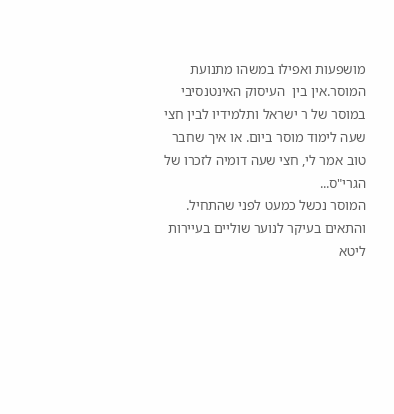מושפעות ואפילו במשהו מתנועת המוסר.אין בין  העיסוק האינטנסיבי במוסר של ר ישראל ותלמידיו לבין חצי שעה לימוד מוסר ביום. או איך שחבר טוב אמר לי, חצי שעה דומיה לזכרו של הגרי"ס...
המוסר נכשל כמעט לפני שהתחיל. והתאים בעיקר לנוער שוליים בעיירות ליטא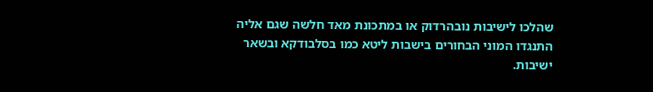שהלכו לישיבות נובהרדוק או במתכונת מאד חלשה שגם אליה התנגדו המוני הבחורים בישבות ליטא כמו בסלבודקא ובשאר ישיבות.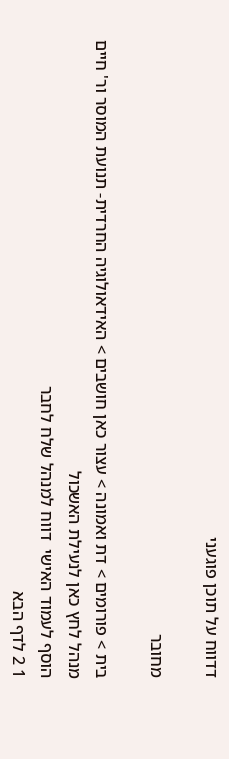דדווח על תוכן פוגעני

מחובר

בית > פורומים > דת ואמונה > עצור כאן חושבים > האידאולוגיה החרדית- תנועת המוסר ור' חיים
מנהל לחץ כאן לנעילת האשכול
הוסף לעמוד האישי  דווח למנהל שלח לחבר
1 2 לדף הבא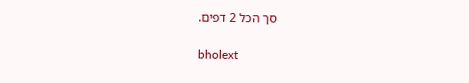סך הכל 2 דפים.

bholext